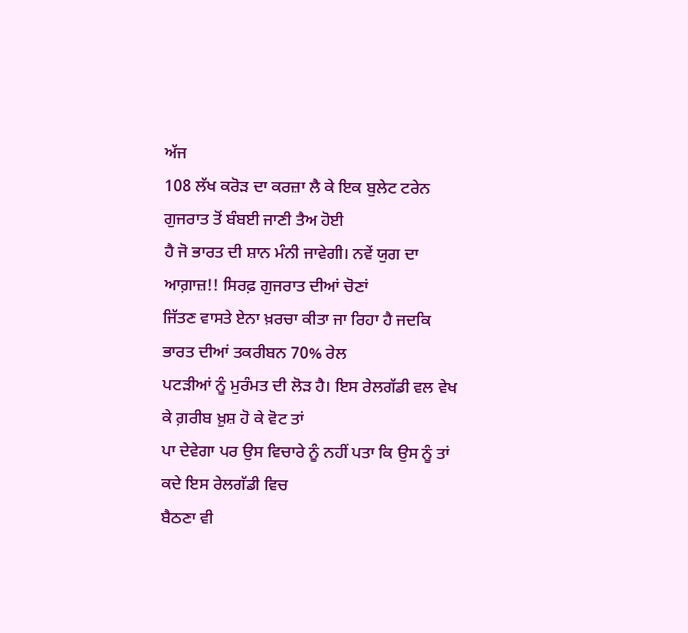ਅੱਜ
108 ਲੱਖ ਕਰੋੜ ਦਾ ਕਰਜ਼ਾ ਲੈ ਕੇ ਇਕ ਬੁਲੇਟ ਟਰੇਨ ਗੁਜਰਾਤ ਤੋਂ ਬੰਬਈ ਜਾਣੀ ਤੈਅ ਹੋਈ
ਹੈ ਜੋ ਭਾਰਤ ਦੀ ਸ਼ਾਨ ਮੰਨੀ ਜਾਵੇਗੀ। ਨਵੇਂ ਯੁਗ ਦਾ ਆਗ਼ਾਜ਼!! ਸਿਰਫ਼ ਗੁਜਰਾਤ ਦੀਆਂ ਚੋਣਾਂ
ਜਿੱਤਣ ਵਾਸਤੇ ਏਨਾ ਖ਼ਰਚਾ ਕੀਤਾ ਜਾ ਰਿਹਾ ਹੈ ਜਦਕਿ ਭਾਰਤ ਦੀਆਂ ਤਕਰੀਬਨ 70% ਰੇਲ
ਪਟੜੀਆਂ ਨੂੰ ਮੁਰੰਮਤ ਦੀ ਲੋੜ ਹੈ। ਇਸ ਰੇਲਗੱਡੀ ਵਲ ਵੇਖ ਕੇ ਗ਼ਰੀਬ ਖ਼ੁਸ਼ ਹੋ ਕੇ ਵੋਟ ਤਾਂ
ਪਾ ਦੇਵੇਗਾ ਪਰ ਉਸ ਵਿਚਾਰੇ ਨੂੰ ਨਹੀਂ ਪਤਾ ਕਿ ਉਸ ਨੂੰ ਤਾਂ ਕਦੇ ਇਸ ਰੇਲਗੱਡੀ ਵਿਚ
ਬੈਠਣਾ ਵੀ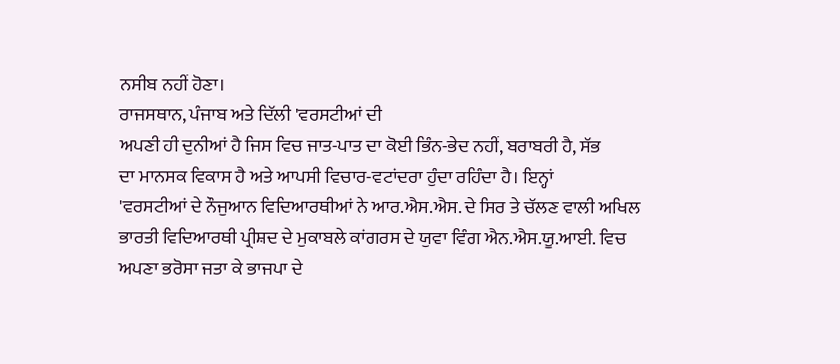ਨਸੀਬ ਨਹੀਂ ਹੋਣਾ।
ਰਾਜਸਥਾਨ, ਪੰਜਾਬ ਅਤੇ ਦਿੱਲੀ 'ਵਰਸਟੀਆਂ ਦੀ
ਅਪਣੀ ਹੀ ਦੁਨੀਆਂ ਹੈ ਜਿਸ ਵਿਚ ਜਾਤ-ਪਾਤ ਦਾ ਕੋਈ ਭਿੰਨ-ਭੇਦ ਨਹੀਂ, ਬਰਾਬਰੀ ਹੈ, ਸੱਭ
ਦਾ ਮਾਨਸਕ ਵਿਕਾਸ ਹੈ ਅਤੇ ਆਪਸੀ ਵਿਚਾਰ-ਵਟਾਂਦਰਾ ਹੁੰਦਾ ਰਹਿੰਦਾ ਹੈ। ਇਨ੍ਹਾਂ
'ਵਰਸਟੀਆਂ ਦੇ ਨੌਜੁਆਨ ਵਿਦਿਆਰਥੀਆਂ ਨੇ ਆਰ.ਐਸ.ਐਸ. ਦੇ ਸਿਰ ਤੇ ਚੱਲਣ ਵਾਲੀ ਅਖਿਲ
ਭਾਰਤੀ ਵਿਦਿਆਰਥੀ ਪ੍ਰੀਸ਼ਦ ਦੇ ਮੁਕਾਬਲੇ ਕਾਂਗਰਸ ਦੇ ਯੁਵਾ ਵਿੰਗ ਐਨ.ਐਸ.ਯੂ.ਆਈ. ਵਿਚ
ਅਪਣਾ ਭਰੋਸਾ ਜਤਾ ਕੇ ਭਾਜਪਾ ਦੇ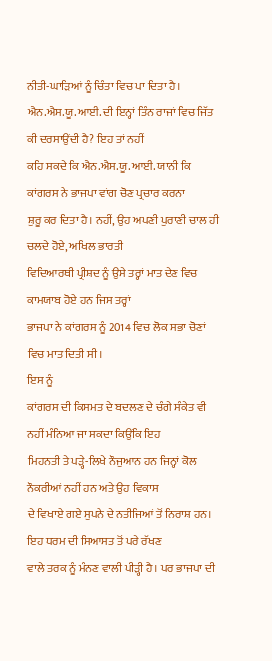ਨੀਤੀ-ਘਾੜਿਆਂ ਨੂੰ ਚਿੰਤਾ ਵਿਚ ਪਾ ਦਿਤਾ ਹੈ।
ਐਨ.ਐਸ.ਯੂ.ਆਈ. ਦੀ ਇਨ੍ਹਾਂ ਤਿੰਨ ਰਾਜਾਂ ਵਿਚ ਜਿੱਤ ਕੀ ਦਰਸਾਉਂਦੀ ਹੈ? ਇਹ ਤਾਂ ਨਹੀਂ
ਕਹਿ ਸਕਦੇ ਕਿ ਐਨ.ਐਸ.ਯੂ.ਆਈ. ਯਾਨੀ ਕਿ ਕਾਂਗਰਸ ਨੇ ਭਾਜਪਾ ਵਾਂਗ ਚੋਣ ਪ੍ਰਚਾਰ ਕਰਨਾ
ਸ਼ੁਰੂ ਕਰ ਦਿਤਾ ਹੈ। ਨਹੀਂ, ਉਹ ਅਪਣੀ ਪੁਰਾਣੀ ਚਾਲ ਹੀ ਚਲਦੇ ਹੋਏ, ਅਖਿਲ ਭਾਰਤੀ
ਵਿਦਿਆਰਥੀ ਪ੍ਰੀਸ਼ਦ ਨੂੰ ਉਸੇ ਤਰ੍ਹਾਂ ਮਾਤ ਦੇਣ ਵਿਚ ਕਾਮਯਾਬ ਹੋਏ ਹਨ ਜਿਸ ਤਰ੍ਹਾਂ
ਭਾਜਪਾ ਨੇ ਕਾਂਗਰਸ ਨੂੰ 2014 ਵਿਚ ਲੋਕ ਸਭਾ ਚੋਣਾਂ ਵਿਚ ਮਾਤ ਦਿਤੀ ਸੀ।
ਇਸ ਨੂੰ
ਕਾਂਗਰਸ ਦੀ ਕਿਸਮਤ ਦੇ ਬਦਲਣ ਦੇ ਚੰਗੇ ਸੰਕੇਤ ਵੀ ਨਹੀਂ ਮੰਨਿਆ ਜਾ ਸਕਦਾ ਕਿਉਂਕਿ ਇਹ
ਮਿਹਨਤੀ ਤੇ ਪੜ੍ਹੇ-ਲਿਖੇ ਨੌਜੁਆਨ ਹਨ ਜਿਨ੍ਹਾਂ ਕੋਲ ਨੌਕਰੀਆਂ ਨਹੀਂ ਹਨ ਅਤੇ ਉਹ ਵਿਕਾਸ
ਦੇ ਵਿਖਾਏ ਗਏ ਸੁਪਨੇ ਦੇ ਨਤੀਜਿਆਂ ਤੋਂ ਨਿਰਾਸ਼ ਹਨ। ਇਹ ਧਰਮ ਦੀ ਸਿਆਸਤ ਤੋਂ ਪਰੇ ਰੱਖਣ
ਵਾਲੇ ਤਰਕ ਨੂੰ ਮੰਨਣ ਵਾਲੀ ਪੀੜ੍ਹੀ ਹੈ। ਪਰ ਭਾਜਪਾ ਦੀ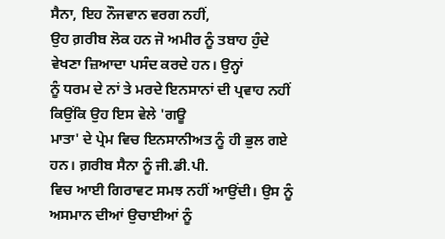ਸੈਨਾ, ਇਹ ਨੌਜਵਾਨ ਵਰਗ ਨਹੀਂ,
ਉਹ ਗ਼ਰੀਬ ਲੋਕ ਹਨ ਜੋ ਅਮੀਰ ਨੂੰ ਤਬਾਹ ਹੁੰਦੇ ਵੇਖਣਾ ਜ਼ਿਆਦਾ ਪਸੰਦ ਕਰਦੇ ਹਨ। ਉਨ੍ਹਾਂ
ਨੂੰ ਧਰਮ ਦੇ ਨਾਂ ਤੇ ਮਰਦੇ ਇਨਸਾਨਾਂ ਦੀ ਪ੍ਰਵਾਹ ਨਹੀਂ ਕਿਉਂਕਿ ਉਹ ਇਸ ਵੇਲੇ 'ਗਊ
ਮਾਤਾ' ਦੇ ਪ੍ਰੇਮ ਵਿਚ ਇਨਸਾਨੀਅਤ ਨੂੰ ਹੀ ਭੁਲ ਗਏ ਹਨ। ਗ਼ਰੀਬ ਸੈਨਾ ਨੂੰ ਜੀ.ਡੀ.ਪੀ.
ਵਿਚ ਆਈ ਗਿਰਾਵਟ ਸਮਝ ਨਹੀਂ ਆਉਂਦੀ। ਉਸ ਨੂੰ ਅਸਮਾਨ ਦੀਆਂ ਉਚਾਈਆਂ ਨੂੰ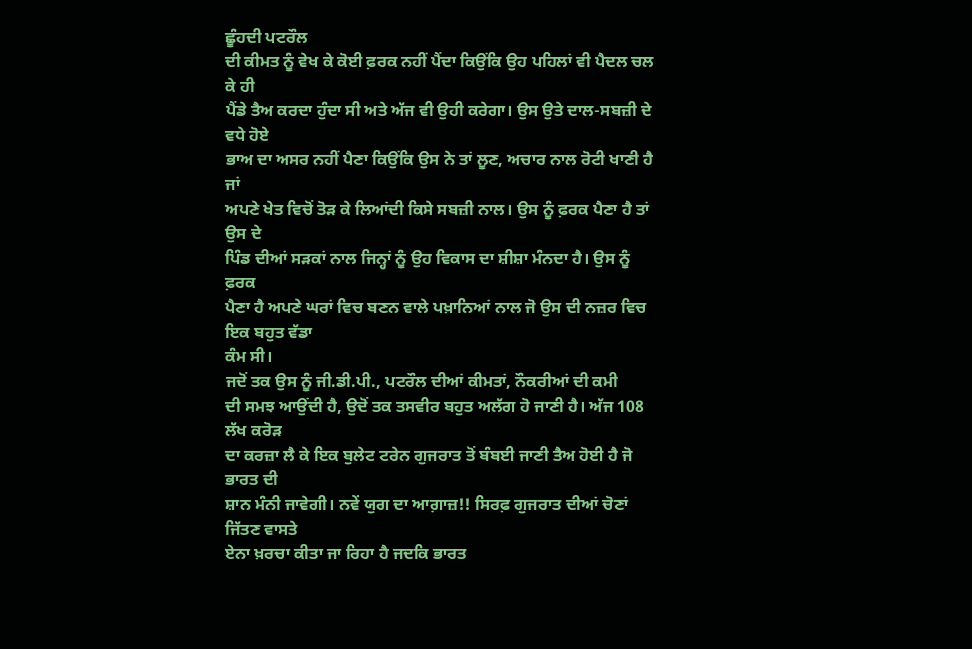ਛੂੰਹਦੀ ਪਟਰੌਲ
ਦੀ ਕੀਮਤ ਨੂੰ ਵੇਖ ਕੇ ਕੋਈ ਫ਼ਰਕ ਨਹੀਂ ਪੈਂਦਾ ਕਿਉਂਕਿ ਉਹ ਪਹਿਲਾਂ ਵੀ ਪੈਦਲ ਚਲ ਕੇ ਹੀ
ਪੈਂਡੇ ਤੈਅ ਕਰਦਾ ਹੁੰਦਾ ਸੀ ਅਤੇ ਅੱਜ ਵੀ ਉਹੀ ਕਰੇਗਾ। ਉਸ ਉਤੇ ਦਾਲ-ਸਬਜ਼ੀ ਦੇ ਵਧੇ ਹੋਏ
ਭਾਅ ਦਾ ਅਸਰ ਨਹੀਂ ਪੈਣਾ ਕਿਉਂਕਿ ਉਸ ਨੇ ਤਾਂ ਲੂਣ, ਅਚਾਰ ਨਾਲ ਰੋਟੀ ਖਾਣੀ ਹੈ ਜਾਂ
ਅਪਣੇ ਖੇਤ ਵਿਚੋਂ ਤੋੜ ਕੇ ਲਿਆਂਦੀ ਕਿਸੇ ਸਬਜ਼ੀ ਨਾਲ। ਉਸ ਨੂੰ ਫ਼ਰਕ ਪੈਣਾ ਹੈ ਤਾਂ ਉਸ ਦੇ
ਪਿੰਡ ਦੀਆਂ ਸੜਕਾਂ ਨਾਲ ਜਿਨ੍ਹਾਂ ਨੂੰ ਉਹ ਵਿਕਾਸ ਦਾ ਸ਼ੀਸ਼ਾ ਮੰਨਦਾ ਹੈ। ਉਸ ਨੂੰ ਫ਼ਰਕ
ਪੈਣਾ ਹੈ ਅਪਣੇ ਘਰਾਂ ਵਿਚ ਬਣਨ ਵਾਲੇ ਪਖ਼ਾਨਿਆਂ ਨਾਲ ਜੋ ਉਸ ਦੀ ਨਜ਼ਰ ਵਿਚ ਇਕ ਬਹੁਤ ਵੱਡਾ
ਕੰਮ ਸੀ।
ਜਦੋਂ ਤਕ ਉਸ ਨੂੰ ਜੀ.ਡੀ.ਪੀ., ਪਟਰੌਲ ਦੀਆਂ ਕੀਮਤਾਂ, ਨੌਕਰੀਆਂ ਦੀ ਕਮੀ
ਦੀ ਸਮਝ ਆਉਂਦੀ ਹੈ, ਉਦੋਂ ਤਕ ਤਸਵੀਰ ਬਹੁਤ ਅਲੱਗ ਹੋ ਜਾਣੀ ਹੈ। ਅੱਜ 108 ਲੱਖ ਕਰੋੜ
ਦਾ ਕਰਜ਼ਾ ਲੈ ਕੇ ਇਕ ਬੁਲੇਟ ਟਰੇਨ ਗੁਜਰਾਤ ਤੋਂ ਬੰਬਈ ਜਾਣੀ ਤੈਅ ਹੋਈ ਹੈ ਜੋ ਭਾਰਤ ਦੀ
ਸ਼ਾਨ ਮੰਨੀ ਜਾਵੇਗੀ। ਨਵੇਂ ਯੁਗ ਦਾ ਆਗ਼ਾਜ਼!! ਸਿਰਫ਼ ਗੁਜਰਾਤ ਦੀਆਂ ਚੋਣਾਂ ਜਿੱਤਣ ਵਾਸਤੇ
ਏਨਾ ਖ਼ਰਚਾ ਕੀਤਾ ਜਾ ਰਿਹਾ ਹੈ ਜਦਕਿ ਭਾਰਤ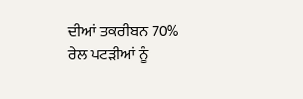ਦੀਆਂ ਤਕਰੀਬਨ 70% ਰੇਲ ਪਟੜੀਆਂ ਨੂੰ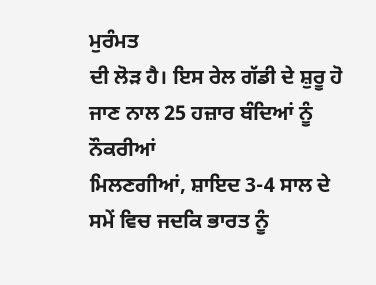ਮੁਰੰਮਤ
ਦੀ ਲੋੜ ਹੈ। ਇਸ ਰੇਲ ਗੱਡੀ ਦੇ ਸ਼ੁਰੂ ਹੋ ਜਾਣ ਨਾਲ 25 ਹਜ਼ਾਰ ਬੰਦਿਆਂ ਨੂੰ ਨੌਕਰੀਆਂ
ਮਿਲਣਗੀਆਂ, ਸ਼ਾਇਦ 3-4 ਸਾਲ ਦੇ ਸਮੇਂ ਵਿਚ ਜਦਕਿ ਭਾਰਤ ਨੂੰ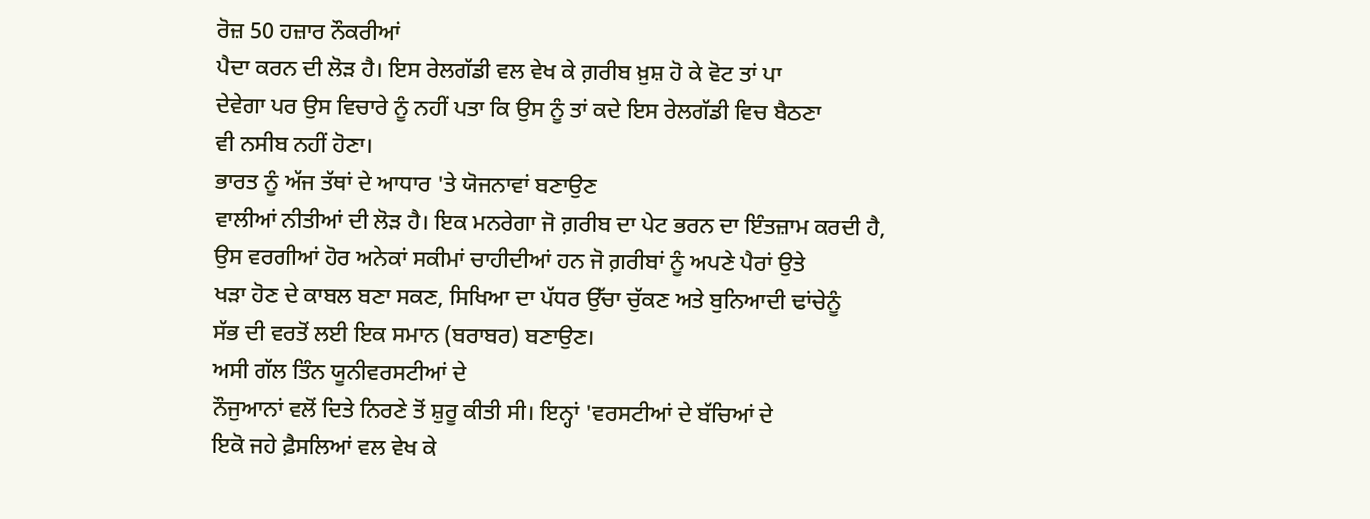ਰੋਜ਼ 50 ਹਜ਼ਾਰ ਨੌਕਰੀਆਂ
ਪੈਦਾ ਕਰਨ ਦੀ ਲੋੜ ਹੈ। ਇਸ ਰੇਲਗੱਡੀ ਵਲ ਵੇਖ ਕੇ ਗ਼ਰੀਬ ਖ਼ੁਸ਼ ਹੋ ਕੇ ਵੋਟ ਤਾਂ ਪਾ
ਦੇਵੇਗਾ ਪਰ ਉਸ ਵਿਚਾਰੇ ਨੂੰ ਨਹੀਂ ਪਤਾ ਕਿ ਉਸ ਨੂੰ ਤਾਂ ਕਦੇ ਇਸ ਰੇਲਗੱਡੀ ਵਿਚ ਬੈਠਣਾ
ਵੀ ਨਸੀਬ ਨਹੀਂ ਹੋਣਾ।
ਭਾਰਤ ਨੂੰ ਅੱਜ ਤੱਥਾਂ ਦੇ ਆਧਾਰ 'ਤੇ ਯੋਜਨਾਵਾਂ ਬਣਾਉਣ
ਵਾਲੀਆਂ ਨੀਤੀਆਂ ਦੀ ਲੋੜ ਹੈ। ਇਕ ਮਨਰੇਗਾ ਜੋ ਗ਼ਰੀਬ ਦਾ ਪੇਟ ਭਰਨ ਦਾ ਇੰਤਜ਼ਾਮ ਕਰਦੀ ਹੈ,
ਉਸ ਵਰਗੀਆਂ ਹੋਰ ਅਨੇਕਾਂ ਸਕੀਮਾਂ ਚਾਹੀਦੀਆਂ ਹਨ ਜੋ ਗ਼ਰੀਬਾਂ ਨੂੰ ਅਪਣੇ ਪੈਰਾਂ ਉਤੇ
ਖੜਾ ਹੋਣ ਦੇ ਕਾਬਲ ਬਣਾ ਸਕਣ, ਸਿਖਿਆ ਦਾ ਪੱਧਰ ਉੱਚਾ ਚੁੱਕਣ ਅਤੇ ਬੁਨਿਆਦੀ ਢਾਂਚੇਨੂੰ
ਸੱਭ ਦੀ ਵਰਤੋਂ ਲਈ ਇਕ ਸਮਾਨ (ਬਰਾਬਰ) ਬਣਾਉਣ।
ਅਸੀ ਗੱਲ ਤਿੰਨ ਯੂਨੀਵਰਸਟੀਆਂ ਦੇ
ਨੌਜੁਆਨਾਂ ਵਲੋਂ ਦਿਤੇ ਨਿਰਣੇ ਤੋਂ ਸ਼ੁਰੂ ਕੀਤੀ ਸੀ। ਇਨ੍ਹਾਂ 'ਵਰਸਟੀਆਂ ਦੇ ਬੱਚਿਆਂ ਦੇ
ਇਕੋ ਜਹੇ ਫ਼ੈਸਲਿਆਂ ਵਲ ਵੇਖ ਕੇ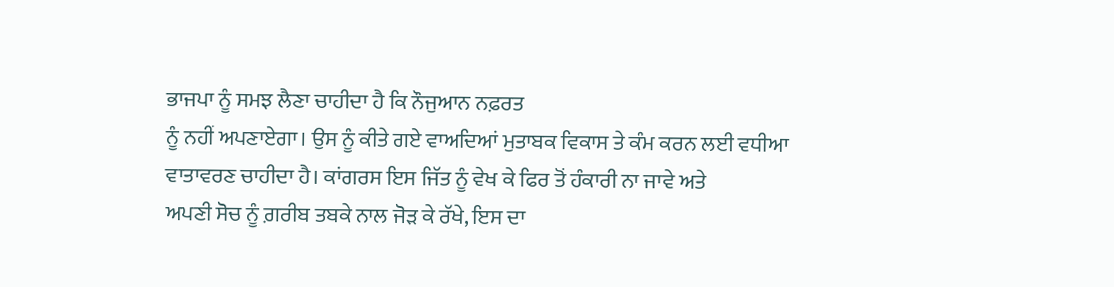ਭਾਜਪਾ ਨੂੰ ਸਮਝ ਲੈਣਾ ਚਾਹੀਦਾ ਹੈ ਕਿ ਨੌਜੁਆਨ ਨਫ਼ਰਤ
ਨੂੰ ਨਹੀਂ ਅਪਣਾਏਗਾ। ਉਸ ਨੂੰ ਕੀਤੇ ਗਏ ਵਾਅਦਿਆਂ ਮੁਤਾਬਕ ਵਿਕਾਸ ਤੇ ਕੰਮ ਕਰਨ ਲਈ ਵਧੀਆ
ਵਾਤਾਵਰਣ ਚਾਹੀਦਾ ਹੈ। ਕਾਂਗਰਸ ਇਸ ਜਿੱਤ ਨੂੰ ਵੇਖ ਕੇ ਫਿਰ ਤੋਂ ਹੰਕਾਰੀ ਨਾ ਜਾਵੇ ਅਤੇ
ਅਪਣੀ ਸੋਚ ਨੂੰ ਗ਼ਰੀਬ ਤਬਕੇ ਨਾਲ ਜੋੜ ਕੇ ਰੱਖੇ, ਇਸ ਦਾ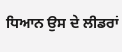ਧਿਆਨ ਉਸ ਦੇ ਲੀਡਰਾਂ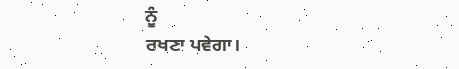ਨੂੰ
ਰਖਣਾ ਪਵੇਗਾ।